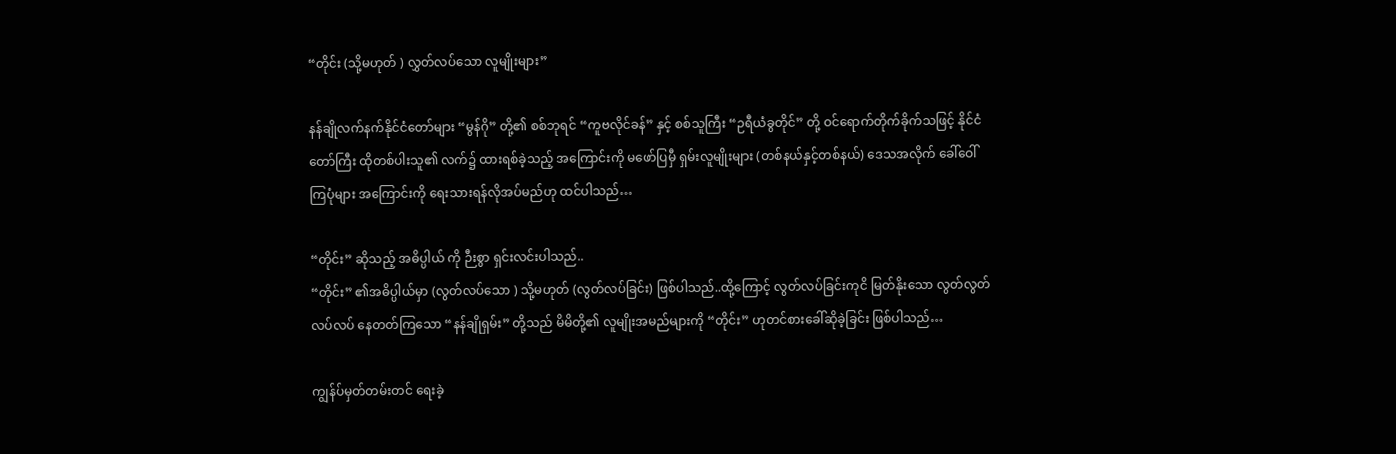“တိုင်း (သို့မဟုတ် ) လွှတ်လပ်သော လူမျိုးများ”

နန်ချိုလက်နက်နိုင်ငံတော်များ “မွန်ဂို” တို့၏ စစ်ဘုရင် “ကူဗလိုင်ခန်” နှင့် စစ်သူကြီး “ဉရီယံခွတိုင်” တို့ ဝင်ရောက်တိုက်ခိုက်သဖြင့် နိုင်ငံတော်ကြီး ထိုတစ်ပါးသူ၏ လက်၌ ထားရစ်ခဲ့သည့် အကြောင်းကို မဖော်ပြမှီ ရှမ်းလူမျိုးများ (တစ်နယ်နှင့်တစ်နယ်) ဒေသအလိုက် ခေါ်ဝေါ်ကြပုံများ အကြောင်းကို ရေးသားရန်လိုအပ်မည်ဟု ထင်ပါသည်…

“တိုင်း” ဆိုသည့် အဓိပ္ပါယ် ကို ဉီးစွာ ရှင်းလင်းပါသည်..
“တိုင်း” ၏အဓိပ္ပါယ်မှာ (လွတ်လပ်သော ) သို့မဟုတ် (လွတ်လပ်ခြင်း) ဖြစ်ပါသည်..ထို့ကြောင့် လွတ်လပ်ခြင်းကုငိ မြတ်နိုးသော လွတ်လွတ်လပ်လပ် နေတတ်ကြသော “နန်ချိုရှမ်း” တို့သည် မိမိတို့၏ လူမျိုးအမည်များကို “တိုင်း” ဟုတင်စားခေါ်ဆိုခဲ့ခြင်း ဖြစ်ပါသည်…

ကျွန်ပ်မှတ်တမ်းတင် ရေးခဲ့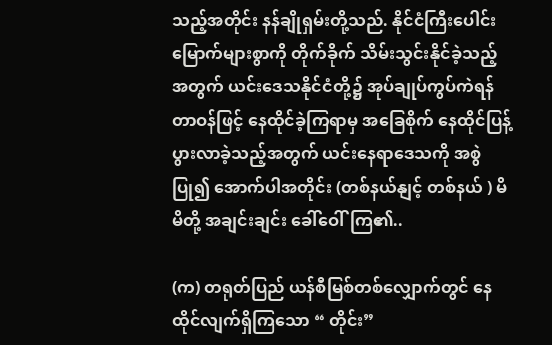သည့်အတိုင်း နန်ချိုရှမ်းတို့သည်. နိုင်ငံကြီးပေါင်း မြောက်များစွာကို တိုက်ခိုက် သိမ်းသွင်းနိုင်ခဲ့သည့်အတွက် ယင်းဒေသနိုင်ငံတို့၌ အုပ်ချုပ်ကွပ်ကဲရန် တာဝန်ဖြင့် နေထိုင်ခဲ့ကြရာမှ အခြေစိုက် နေထိုင်ပြန့်ပွားလာခဲ့သည့်အတွက် ယင်းနေရာဒေသကို အစွဲပြု၍ အောက်ပါအတိုင်း (တစ်နယ်နျင့် တစ်နယ် ) မိမိတို့ အချင်းချင်း ခေါ်ဝေါ်ကြ၏..

(က) တရုတ်ပြည် ယန်စီမြစ်တစ်လျှောက်တွင် နေထိုင်လျက်ရှိကြသော “ တိုင်း”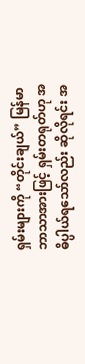ရှမ်းများကို “တိုင်းချယ်” မြန်မာဘာသာအားဖြင့် ရှမ်းတရုတ်ဟု အဓိပ္ပါယ်ရသော်လည်း ဆိုလိုရင်း အ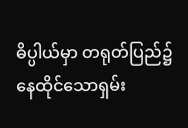ဓိပ္ပါယ်မှာ တရုတ်ပြည်၌ နေထိုင်သောရှမ်း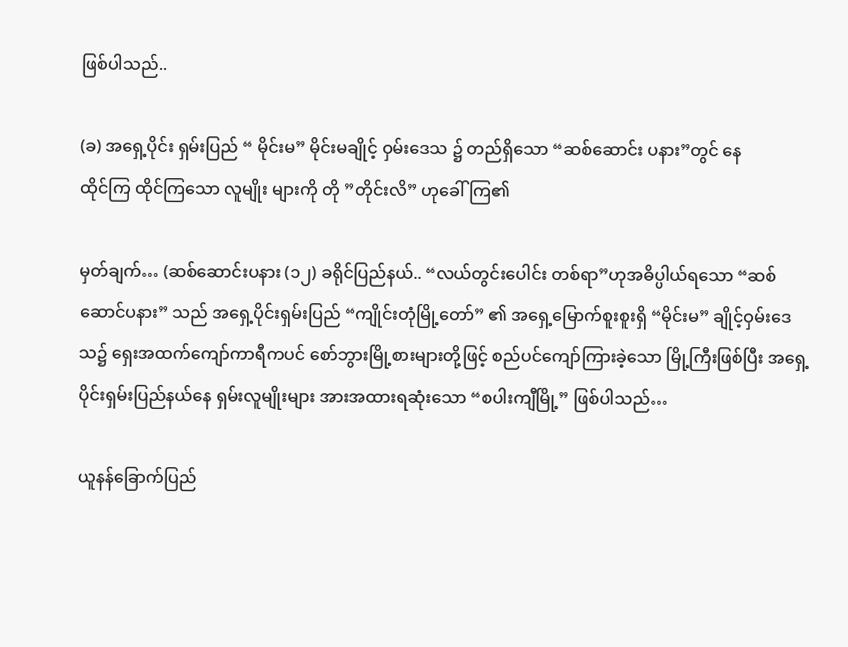ဖြစ်ပါသည်..

(ခ) အရှေ့ပိုင်း ရှမ်းပြည် “ မိုင်းမ” မိုင်းမချိုင့် ဝှမ်းဒေသ ၌ တည်ရှိသော “ဆစ်ဆောင်း ပနား”တွင် နေ
ထိုင်ကြ ထိုင်ကြသော လူမျိုး များကို တို ”တိုင်းလိ” ဟုခေါ်ကြ၏

မှတ်ချက်… (ဆစ်ဆောင်းပနား (၁၂) ခရိုင်ပြည်နယ်.. “လယ်တွင်းပေါင်း တစ်ရာ”ဟုအဓိပ္ပါယ်ရသော “ဆစ်ဆောင်ပနား” သည် အရှေ့ပိုင်းရှမ်းပြည် “ကျိုင်းတုံမြို့တော်” ၏ အရှေ့မြောက်စူးစူးရှိ “မိုင်းမ” ချိုင့်ဝှမ်းဒေသ၌ ရှေးအထက်ကျော်ကာရီကပင် စော်ဘွားမြို့စားများတို့ဖြင့် စည်ပင်ကျော်ကြားခဲ့သော မြို့ကြီးဖြစ်ပြီး အရှေ့ပိုင်းရှမ်းပြည်နယ်နေ ရှမ်းလူမျိုးများ အားအထားရဆုံးသော “စပါးကျီမြို့” ဖြစ်ပါသည်…

ယူနန်ခြောက်ပြည်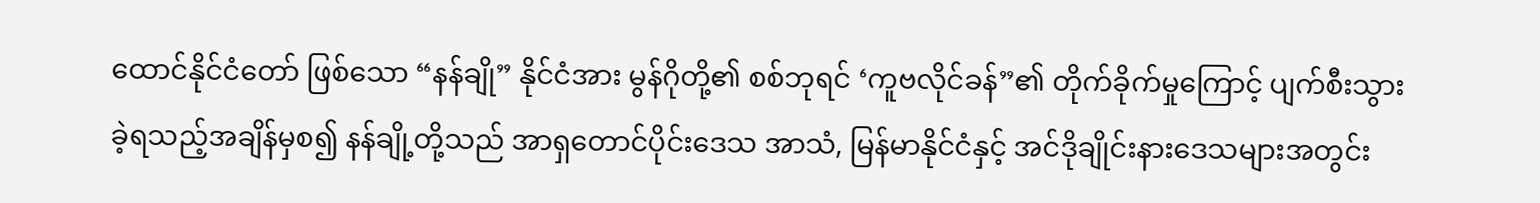ထောင်နိုင်ငံတော် ဖြစ်သော “နန်ချို” နိုင်ငံအား မွန်ဂိုတို့၏ စစ်ဘုရင် ‘ကူဗလိုင်ခန်”၏ တိုက်ခိုက်မှုကြောင့် ပျက်စီးသွားခဲ့ရသည့်အချိန်မှစ၍ နန်ချို့တို့သည် အာရှတောင်ပိုင်းဒေသ အာသံ, မြန်မာနိုင်ငံနှင့် အင်ဒိုချိုင်းနားဒေသများအတွင်း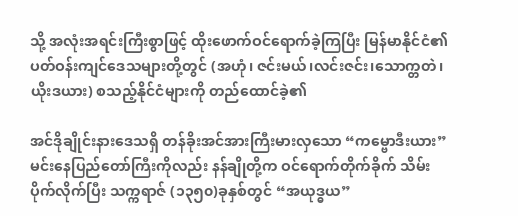သို့ အလုံးအရင်းကြီးစွာဖြင့် ထိုးဖောက်ဝင်ရောက်ခဲ့ကြပြီး မြန်မာနိုင်ငံ၏ ပတ်ဝန်းကျင်ဒေသများတို့တွင် (အဟုံ၊ ဇင်းမယ်၊လင်းဇင်း၊သောက္တတဲ၊ယိုးဒယား) စသည့်နိုင်ငံများကို တည်ထောင်ခဲ့၏

အင်ဒိုချိုင်းနားဒေသရှိ တန်ခိုးအင်အားကြီးမားလှသော “ကမ္ဗောဒီးယား” မင်းနေပြည်တော်ကြီးကိုလည်း နန်ချိုတို့က ဝင်ရောက်တိုက်ခိုက် သိမ်းပိုက်လိုက်ပြီး သက္ကရာဇ် (၁၃၅၀)ခုနှစ်တွင် “အယုဒ္ဓယ”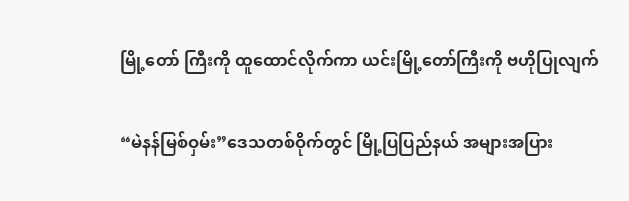မြို့တော် ကြီးကို ထူထောင်လိုက်ကာ ယင်းမြို့တော်ကြီးကို ဗဟိုပြုလျက်

“မဲနန်မြစ်ဝှမ်း”ဒေသတစ်ဝိုက်တွင် မြို့ပြပြည်နယ် အများအပြား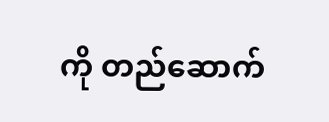ကို တည်ဆောက်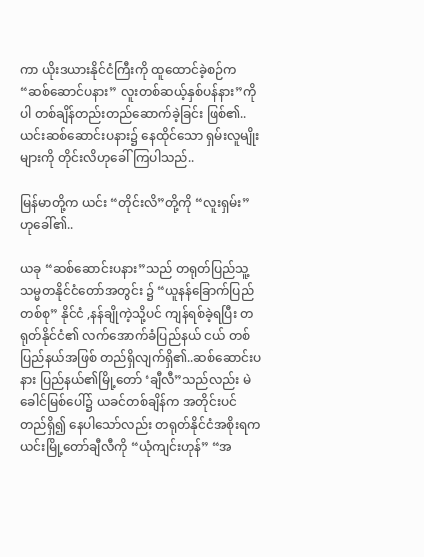ကာ ယိုးဒယားနိုင်ငံကြီးကို ထူထောင်ခဲ့စဉ်က “ဆစ်ဆောင်ပနား” လူးတစ်ဆယ့်နှစ်ပန်နား”ကိုပါ တစ်ချိန်တည်းတည်ဆောက်ခဲ့ခြင်း ဖြစ်၏..ယင်းဆစ်ဆောင်းပနား၌ နေထိုင်သော ရှမ်းလူမျိုးများကို တိုင်းလိဟုခေါ်ကြပါသည်..

မြန်မာတို့က ယင်း “တိုင်းလိ”တို့ကို “လူးရှမ်း” ဟုခေါ်၏..

ယခု “ဆစ်ဆောင်းပနား”သည် တရုတ်ပြည်သူ့သမ္မတနိုင်ငံတော်အတွင်း ၌ “ယူနန်ခြောက်ပြည်တစ်စု” နိုင်ငံ ,နန်ချိုကဲ့သို့ပင် ကျန်ရစ်ခဲ့ရပြီး တရုတ်နိုင်ငံ၏ လက်အောက်ခံပြည်နယ် ငယ် တစ်ပြည်နယ်အဖြစ် တည်ရှိလျက်ရှိ၏..ဆစ်ဆောင်းပနား ပြည်နယ်၏မြို့တော် ‘ချီလီ”သည်လည်း မဲခေါင်မြစ်ပေါ်၌ ယခင်တစ်ချိန်က အတိုင်းပင် တည်ရှိ၍ နေပါသော်လည်း တရုတ်နိုင်ငံအစိုးရက ယင်းမြို့တော်ချီလီကို “ယုံကျင်းဟုန်” “အ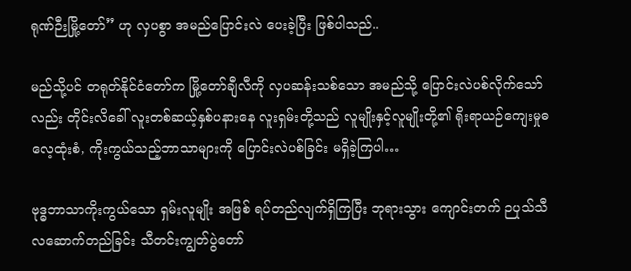ရုဏ်ဉီးမြို့တော်” ဟု လှပစွာ အမည်ပြောင်းလဲ ပေးခဲ့ပြီး ဖြစ်ပါသည်..

မည်သို့ပင် တရုတ်နိုင်ငံတော်က မြို့တော်ချီလီကို လှပဆန်းသစ်သော အမည်သို့ ပြောင်းလဲပစ်လိုက်သော်
လည်း တိုင်းလိခေါ် လူးတစ်ဆယ့်နှစ်ပနားနေ လူးရှမ်းတို့သည် လူမျိုးနှင့်လူမျိုးတို့၏ ရိုးရာယဉ်ကျေးမှုဓလေ့ထုံးစံ, ကိုးကွယ်သည့်ဘာသာများကို ပြောင်းလဲပစ်ခြင်း မရှိခဲ့ကြပါ…

ဗုဒ္ဓဘာသာကိုးကွယ်သော ရှမ်းလူမျိုး အဖြစ် ရပ်တည်လျက်ရှိကြပြီး ဘုရားသွား ကျောင်းတက် ဉပုသ်သီလဆောက်တည်ခြင်း သီတင်းကျွတ်ပွဲတော်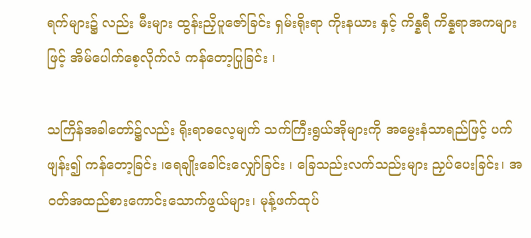ရက်များ၌ လည်း မီးများ ထွန်းညှိပူဇော်ခြင်း ရှမ်းရိုးရာ ကိုးနယား နှင့် ကိန္နရီ ကိန္နရာအကများဖြင့် အိမ်ပေါက်စေ့လိုက်လံ ကန်တော့ပြုခြင်း ၊

သကြိန်အခါတော်၌လည်း ရိုးရာဓလေ့မျက် သက်ကြီးရွယ်အိုများကို အမွေးနံသာရည်ဖြင့် ပက်ဖျန်း၍ ကန်တော့ခြင်း ၊ရေချိုးခေါင်းလျှော်ခြင်း ၊ ခြေသည်းလက်သည်းများ ညှပ်ပေးခြင်း၊ အဝတ်အထည်စားကောင်းသောက်ဖွယ်များ၊ မုန့်ဖက်ထုပ်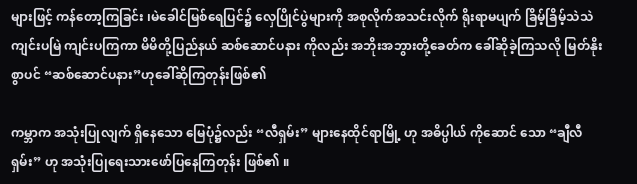များဖြင့် ကန်တော့ကြခြင်း ၊မဲခေါင်မြစ်ရေပြင်၌ လှေပြိုင်ပွဲများကို အစုလိုက်အသင်းလိုက် ရိုးရာမပျက် ခြိမ့်ခြိမ့်သဲသဲကျင်းပမြဲ ကျင်းပကြကာ မိမိတို့ပြည်နယ် ဆစ်ဆောင်ပနား ကိုလည်း အဘိုးအဘွားတို့ခေတ်က ခေါ်ဆိုခဲ့ကြသလို မြတ်နိုးစွာပင် “ဆစ်ဆောင်ပနား”ဟုခေါ်ဆိုကြတုန်းဖြစ်၏

ကမ္ဘာက အသုံးပြုလျက် ရှိနေသော မြေပုံ၌လည်း “လီရှမ်း” များနေထိုင်ရာမြို့ ဟု အဓိပ္ပါယ် ကိုဆောင် သော “ချီလီရှမ်း” ဟု အသုံးပြုရေးသားဖော်ပြနေကြတုန်း ဖြစ်၏ ။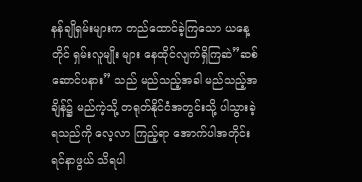နန်ချိုရှမ်းများက တည်ထောင်ခဲ့ကြသော ယနေ့တိုင် ရှမ်းလူမျိုး များ နေထိုင်လျက်ရှိကြဆဲ”ဆစ်ဆောင်ပနား” သည် မည်သည့်အခါ မည်သည့်အချိန်၌ မည်ကဲ့သို့ တရုတ်နိုင်ငံအတွင်းသို့ ပါသွားခဲ့ရသည်ကို လေ့လာ ကြည့်ရာ အောက်ပါအတိုင်း ရင်နာဖွယ် သိရပါ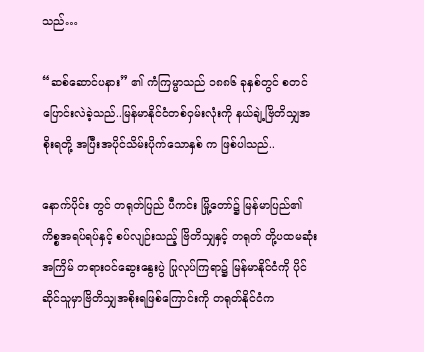သည်…

“ဆစ်ဆောင်ပနား” ၏ ကံကြမ္မာသည် ၁၈၈၆ ခုနှစ်တွင် စတင်ပြောင်းလဲခဲ့သည်..မြန်မာနိုင်ငံတစ်ဝှမ်းလုံးကို နယ်ချဲ့ဗြိတိသျှအစိုးရတို့ အပြီးအပိုင်သိမ်းပိုက်သောနှစ် က ဖြစ်ပါသည်..

နောက်ပိုင်း တွင် တရုတ်ပြည် ပီကင်း မြို့တော်၌ မြန်မာပြည်၏ ကိစ္စအရပ်ရပ်နှင့် စပ်လျဉ်းသည့် ဗြိတိသျှနှင့် တရုတ် တို့ပထမဆုံးအကြိမ် တရားဝင်ဆွေးနွေးပွဲ ပြုလုပ်ကြရာ၌ မြန်မာနိုင်ငံကို ပိုင်ဆိုင်သူမှာဗြိတိသျှအစိုးရဖြစ်ကြောင်းကို တရုတ်နိုင်ငံက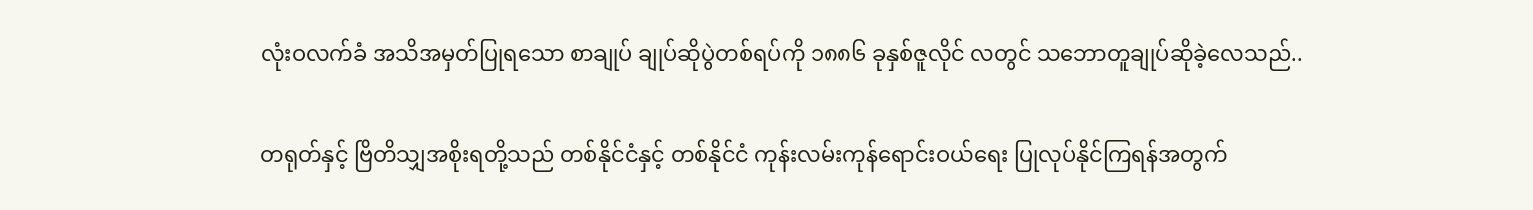လုံးဝလက်ခံ အသိအမှတ်ပြုရသော စာချုပ် ချုပ်ဆိုပွဲတစ်ရပ်ကို ၁၈၈၆ ခုနှစ်ဇူလိုင် လတွင် သဘောတူချုပ်ဆိုခဲ့လေသည်..

တရုတ်နှင့် ဗြိတိသျှအစိုးရတို့သည် တစ်နိုင်ငံနှင့် တစ်နိုင်ငံ ကုန်းလမ်းကုန်ရောင်းဝယ်ရေး ပြုလုပ်နိုင်ကြရန်အတွက်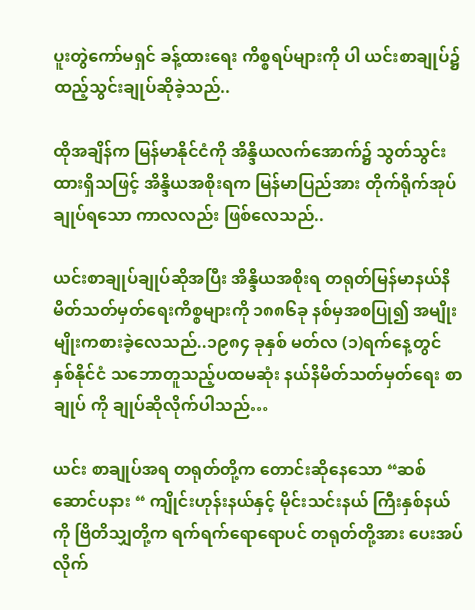ပူးတွဲကော်မရှင် ခန့်ထားရေး ကိစ္စရပ်များကို ပါ ယင်းစာချုပ်၌ ထည့်သွင်းချုပ်ဆိုခဲ့သည်..

ထိုအချိန်က မြန်မာနိုင်ငံကို အိန္ဒိယလက်အောက်၌ သွတ်သွင်းထားရှိသဖြင့် အိန္ဒိယအစိုးရက မြန်မာပြည်အား တိုက်ရိုက်အုပ်ချုပ်ရသော ကာလလည်း ဖြစ်လေသည်..

ယင်းစာချုပ်ချုပ်ဆိုအပြီး အိန္ဒိယအစိုးရ တရုတ်မြန်မာနယ်နိမိတ်သတ်မှတ်ရေးကိစ္စများကို ၁၈၈၆ခု နစ်မှအစပြု၍ အမျိုးမျိုးကစားခဲ့လေသည်..၁၉၈၄ ခုနှစ် မတ်လ (၁)ရက်နေ့တွင် နှစ်နိုင်ငံ သဘောတူသည့်ပထမဆုံး နယ်နိမိတ်သတ်မှတ်ရေး စာချုပ် ကို ချုပ်ဆိုလိုက်ပါသည်…

ယင်း စာချုပ်အရ တရုတ်တို့က တောင်းဆိုနေသော “ဆစ်ဆောင်ပနား “ ကျိုင်းဟုန်းနယ်နှင့် မိုင်းသင်းနယ် ကြီးနှစ်နယ်ကို ဗြိတိသျှတို့က ရက်ရက်ရောရောပင် တရုတ်တို့အား ပေးအပ် လိုက်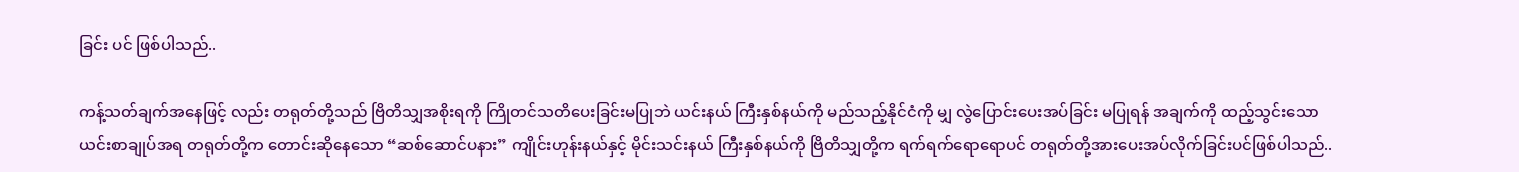ခြင်း ပင် ဖြစ်ပါသည်..

ကန့်သတ်ချက်အနေဖြင့် လည်း တရုတ်တို့သည် ဗြိတိသျှအစိုးရကို ကြိုတင်သတိပေးခြင်းမပြုဘဲ ယင်းနယ် ကြီးနှစ်နယ်ကို မည်သည့်နိုင်ငံကို မျှ လွဲပြောင်းပေးအပ်ခြင်း မပြုရန် အချက်ကို ထည့်သွင်းသော ယင်းစာချုပ်အရ တရုတ်တို့က တောင်းဆိုနေသော “ဆစ်ဆောင်ပနား” ကျိုင်းဟုန်းနယ်နှင့် မိုင်းသင်းနယ် ကြီးနှစ်နယ်ကို ဗြိတိသျှတို့က ရက်ရက်ရောရောပင် တရုတ်တို့အားပေးအပ်လိုက်ခြင်းပင်ဖြစ်ပါသည်..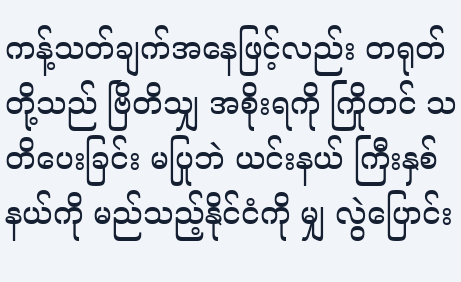ကန့်သတ်ချက်အနေဖြင့်လည်း တရုတ်တို့သည် ဗြိတိသျှ အစိုးရကို ကြိုတင် သတိပေးခြင်း မပြုဘဲ ယင်းနယ် ကြီးနှစ်နယ်ကို မည်သည့်နိုင်ငံကို မျှ လွဲပြောင်း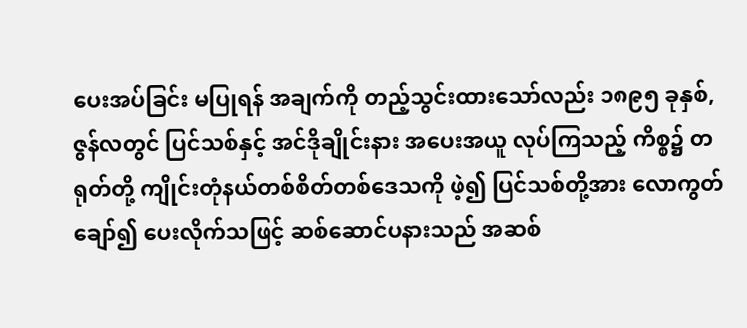ပေးအပ်ခြင်း မပြုရန် အချက်ကို တည့်သွင်းထားသော်လည်း ၁၈၉၅ ခုနှစ်, ဇွန်လတွင် ပြင်သစ်နှင့် အင်ဒိုချိုင်းနား အပေးအယူ လုပ်ကြသည့် ကိစ္စ၌ တရုတ်တို့ ကျိုင်းတုံနယ်တစ်စိတ်တစ်ဒေသကို ဖဲ့၍ ပြင်သစ်တို့အား လောကွတ်ချော်၍ ပေးလိုက်သဖြင့် ဆစ်ဆောင်ပနားသည် အဆစ်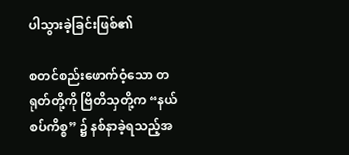ပါသွားခဲ့ခြင်းဖြစ်၏

စတင်စည်းဖောက်ဝံ့သော တရုတ်တို့ကို ဗြိတိသှတို့က “နယ်စပ်ကိစ္စ” ၌ နစ်နာခဲ့ရသည့်အ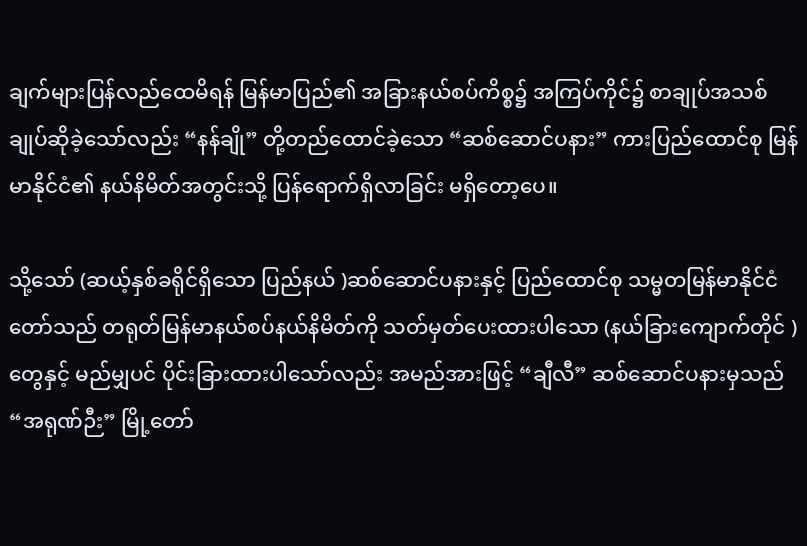ချက်များပြန်လည်ထေမိရန် မြန်မာပြည်၏ အခြားနယ်စပ်ကိစ္စ၌ အကြပ်ကိုင်၌ စာချုပ်အသစ် ချုပ်ဆိုခဲ့သော်လည်း “နန်ချို” တို့တည်ထောင်ခဲ့သော “ဆစ်ဆောင်ပနား” ကားပြည်ထောင်စု မြန်မာနိုင်ငံ၏ နယ်နိမိတ်အတွင်းသို့ ပြန်ရောက်ရှိလာခြင်း မရှိတော့ပေ။

သို့သော် (ဆယ့်နှစ်ခရိုင်ရှိသော ပြည်နယ် )ဆစ်ဆောင်ပနားနှင့် ပြည်ထောင်စု သမ္မတမြန်မာနိုင်ငံတော်သည် တရုတ်မြန်မာနယ်စပ်နယ်နိမိတ်ကို သတ်မှတ်ပေးထားပါသော (နယ်ခြားကျောက်တိုင် ) တွေနှင့် မည်မျှပင် ပိုင်းခြားထားပါသော်လည်း အမည်အားဖြင့် “ချီလီ” ဆစ်ဆောင်ပနားမှသည် “အရုဏ်ဉီး” မြို့တော်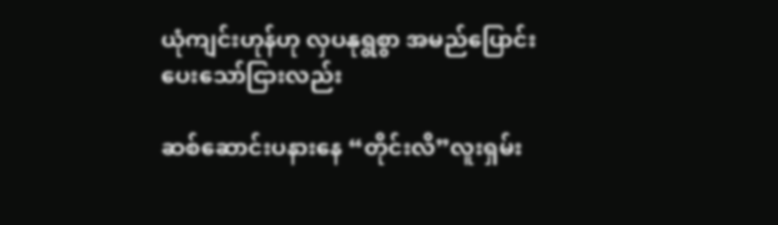ယုံကျင်းဟုန်ဟု လှပနုရွစွာ အမည်ပြောင်းပေးသော်ငြားလည်း

ဆစ်ဆောင်းပနားနေ “တိုင်းလိ”လူးရှမ်း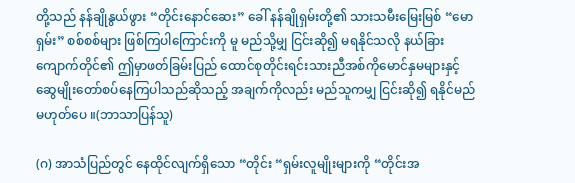တို့သည် နန်ချိုနွယ်ဖွား “တိုင်းနောင်ဆေး” ခေါ် နန်ချိုရှမ်းတို့၏ သားသမီးမြေးမြစ် “မောရှမ်း” စစ်စစ်များ ဖြစ်ကြပါကြောင်းကို မူ မည်သို့မျှ ငြင်းဆို၍ မရနိုင်သလို နယ်ခြား ကျောက်တိုင်၏ ဤမှာဖတ်ခြမ်းပြည် ထောင်စုတိုင်းရင်းသားညီအစ်ကိုမောင်နှမများနှင့် ဆွေမျိုးတော်စပ်နေကြပါသည်ဆိုသည့် အချက်ကိုလည်း မည်သူကမျှ ငြင်းဆို၍ ရနိုင်မည်မဟုတ်ပေ ။(ဘာသာပြန်သူ)

(ဂ) အာသံပြည်တွင် နေထိုင်လျက်ရှိသော “တိုင်း “ရှမ်းလူမျိုးများကို “တိုင်းအ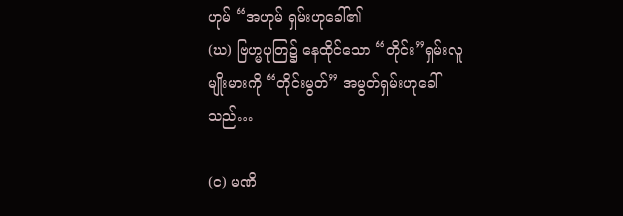ဟုမ် “အဟုမ် ရှမ်းဟုခေါ်၏
(ဃ) ဗြဟ္မပုတြ၌ နေထိုင်သော “တိုင်း”ရှမ်းလူမျိုးမားကို “တိုင်းမွတ်” အမွတ်ရှမ်းဟုခေါ်သည်…

(င) မဏိ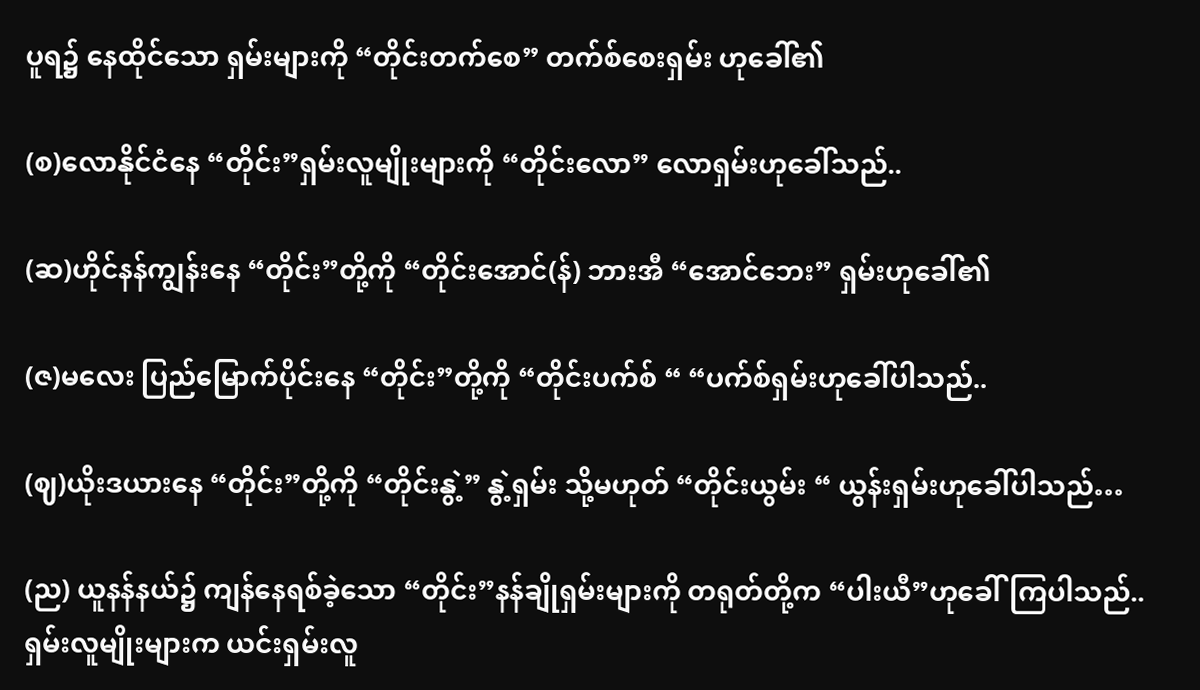ပူရ၌ နေထိုင်သော ရှမ်းများကို “တိုင်းတက်စေ” တက်စ်စေးရှမ်း ဟုခေါ်၏

(စ)လောနိုင်ငံနေ “တိုင်း”ရှမ်းလူမျိုးများကို “တိုင်းလော” လောရှမ်းဟုခေါ်သည်..

(ဆ)ဟိုင်နန်ကျွန်းနေ “တိုင်း”တို့ကို “တိုင်းအောင်(န်) ဘားအီ “အောင်ဘေး” ရှမ်းဟုခေါ်၏

(ဇ)မလေး ပြည်မြောက်ပိုင်းနေ “တိုင်း”တို့ကို “တိုင်းပက်စ် “ “ပက်စ်ရှမ်းဟုခေါ်ပါသည်..

(ဈ)ယိုးဒယားနေ “တိုင်း”တို့ကို “တိုင်းနွဲ့” နွဲ့ရှမ်း သို့မဟုတ် “တိုင်းယွမ်း “ ယွန်းရှမ်းဟုခေါ်ပါသည်…

(ည) ယူနန်နယ်၌ ကျန်နေရစ်ခဲ့သော “တိုင်း”နန်ချိုရှမ်းများကို တရုတ်တို့က “ပါးယီ”ဟုခေါ်ကြပါသည်..
ရှမ်းလူမျိုးများက ယင်းရှမ်းလူ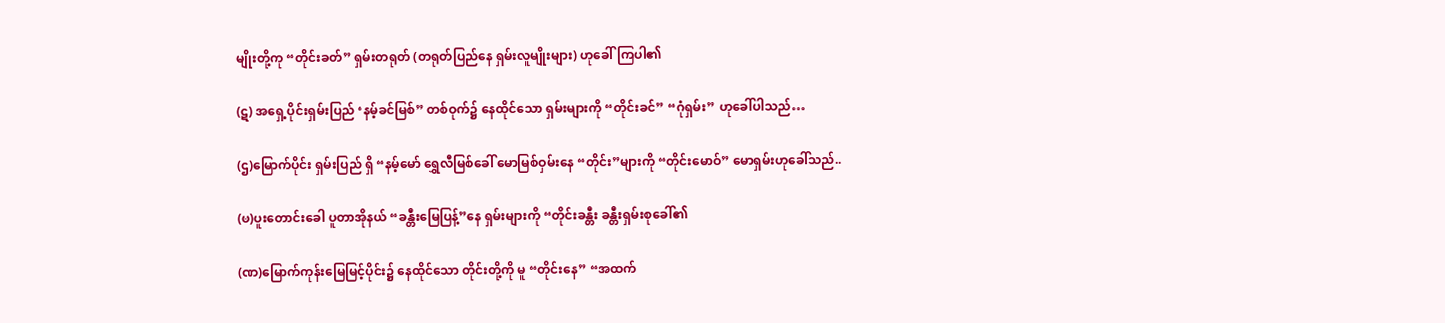မျိုးတို့ကု “တိုင်းခတ်” ရှမ်းတရုတ် (တရုတ်ပြည်နေ ရှမ်းလူမျိုးများ) ဟုခေါ်ကြပါ၏

(ဋ) အရှေ့ပိုင်းရှမ်းပြည် ‘နမ့်ခင်မြစ်” တစ်ဝုက်၌ နေထိုင်သော ရှမ်းများကို “တိုင်းခင်” “ဂုံရှမ်း” ဟုခေါ်ပါသည်…

(ဌ)မြောက်ပိုင်း ရှမ်းပြည် ရှိ “နမ့်မော် ရွှေလီမြစ်ခေါ် မောမြစ်ဝှမ်းနေ “တိုင်း”များကို “တိုင်းမောဝ်” မောရှမ်းဟုခေါ်သည်..

(ၑ)ပူးတောင်းခေါ ပူတာအိုနယ် “ခန္တီးမြေပြန့်”နေ ရှမ်းများကို “တိုင်းခန္တီး ခန္တီးရှမ်းစုခေါ်၏

(ဏ)မြောက်ကုန်းမြေမြင့်ပိုင်း၌ နေထိုင်သော တိုင်းတို့ကို မူ “တိုင်းနေ” “အထက်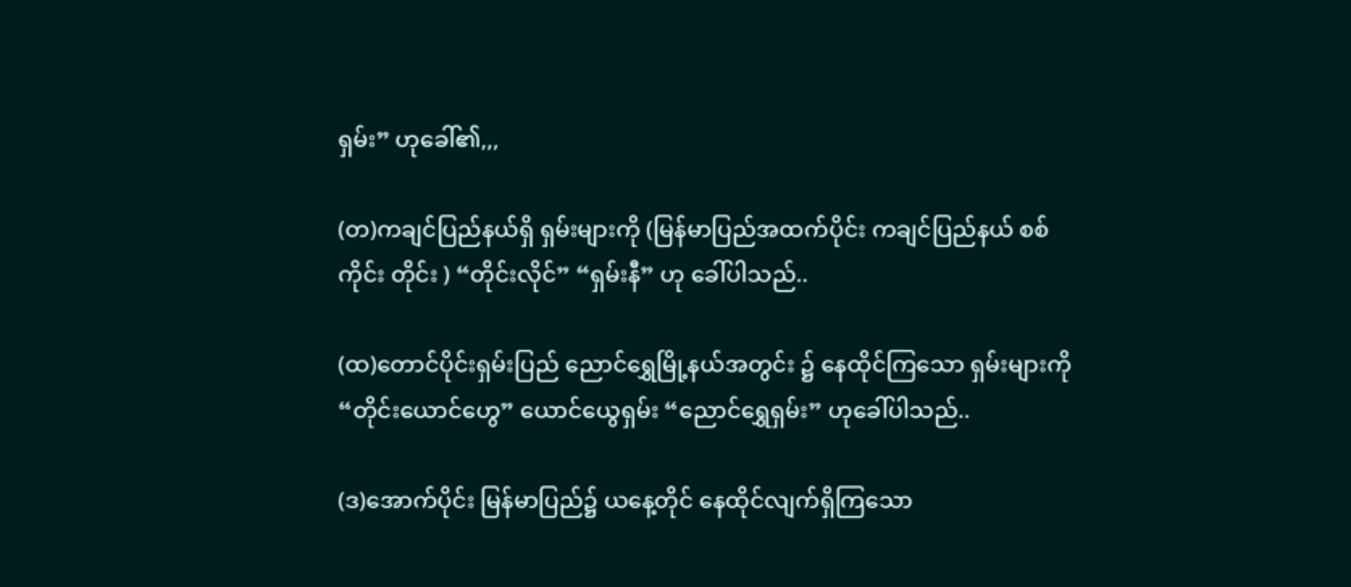ရှမ်း” ဟုခေါ်၏,,,

(တ)ကချင်ပြည်နယ်ရှိ ရှမ်းများကို (မြန်မာပြည်အထက်ပိုင်း ကချင်ပြည်နယ် စစ်ကိုင်း တိုင်း ) “တိုင်းလိုင်” “ရှမ်းနီ” ဟု ခေါ်ပါသည်..

(ထ)တောင်ပိုင်းရှမ်းပြည် ညောင်ရွှေမြို့နယ်အတွင်း ၌ နေထိုင်ကြသော ရှမ်းများကို “တိုင်းယောင်ဟွေ” ယောင်ယွေရှမ်း “ညောင်ရွှေရှမ်း” ဟုခေါ်ပါသည်..

(ဒ)အောက်ပိုင်း မြန်မာပြည်၌ ယနေ့တိုင် နေထိုင်လျက်ရှိကြသော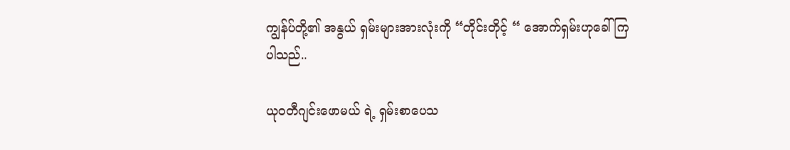ကျွန်ပ်တို့၏ အနွယ် ရှမ်းများအားလုံးကို “တိုင်းတိုင့် “ အောက်ရှမ်းဟုခေါ်ကြပါသည်..

ယုဝတီဂျင်းဖောမယ် ရဲ့ ရှမ်းစာပေသ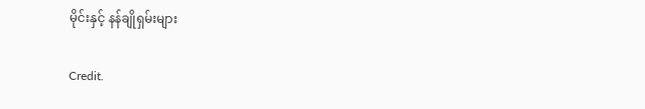မိုင်းနှင့် နန်ချိုရှမ်းများ

Credit.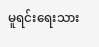မူရင်းရေးသား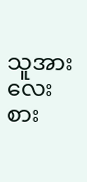သူအားလေးစား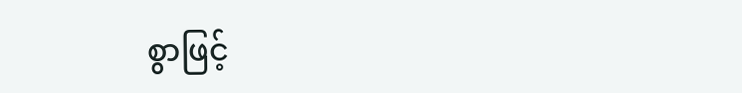စွာဖြင့်